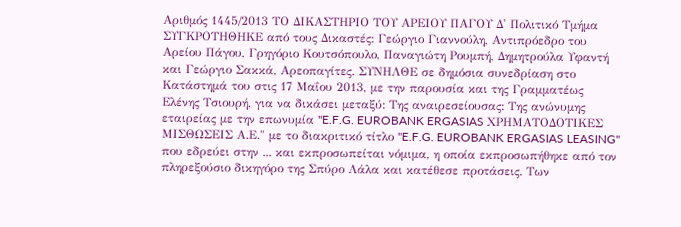Αριθμός 1445/2013 ΤΟ ΔΙΚΑΣΤΗΡΙΟ ΤΟΥ ΑΡΕΙΟΥ ΠΑΓΟΥ Δ' Πολιτικό Τμήμα ΣΥΓΚΡΟΤΗΘΗΚΕ από τους Δικαστές: Γεώργιο Γιαννούλη, Αντιπρόεδρο του Αρείου Πάγου, Γρηγόριο Κουτσόπουλο, Παναγιώτη Ρουμπή, Δημητρούλα Υφαντή και Γεώργιο Σακκά, Αρεοπαγίτες. ΣΥΝΗΛΘΕ σε δημόσια συνεδρίαση στο Κατάστημά του στις 17 Μαΐου 2013, με την παρουσία και της Γραμματέως Ελένης Τσιουρή, για να δικάσει μεταξύ: Της αναιρεσείουσας: Της ανώνυμης εταιρείας με την επωνυμία "E.F.G. EUROBANK ERGASIAS ΧΡΗΜΑΤΟΔΟΤΙΚΕΣ ΜΙΣΘΩΣΕΙΣ Α.Ε." με το διακριτικό τίτλο "E.F.G. EUROBANK ERGASIAS LEASING" που εδρεύει στην ... και εκπροσωπείται νόμιμα, η οποία εκπροσωπήθηκε από τον πληρεξούσιο δικηγόρο της Σπύρο Λάλα και κατέθεσε προτάσεις. Των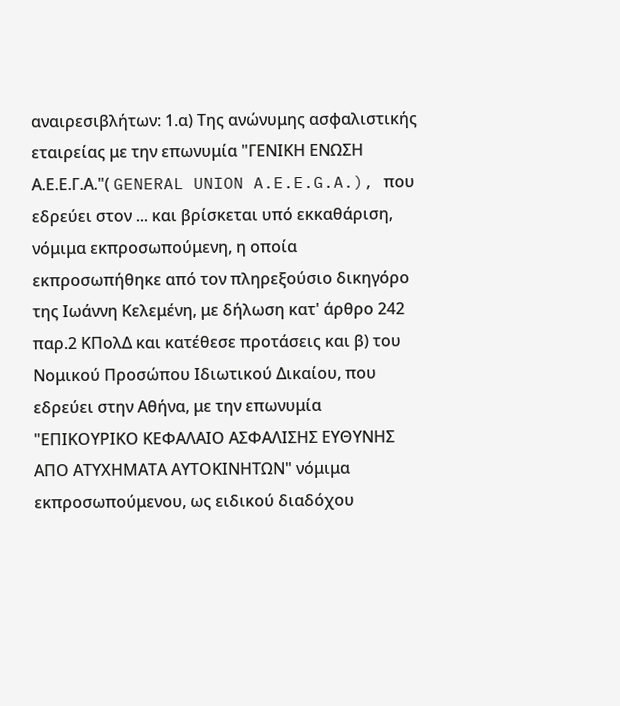αναιρεσιβλήτων: 1.α) Της ανώνυμης ασφαλιστικής εταιρείας με την επωνυμία "ΓΕΝΙΚΗ ΕΝΩΣΗ Α.Ε.Ε.Γ.Α."( GENERAL UNION A.E.E.G.A.), που εδρεύει στον ... και βρίσκεται υπό εκκαθάριση, νόμιμα εκπροσωπούμενη, η οποία εκπροσωπήθηκε από τον πληρεξούσιο δικηγόρο της Ιωάννη Κελεμένη, με δήλωση κατ' άρθρο 242 παρ.2 ΚΠολΔ και κατέθεσε προτάσεις και β) του Νομικού Προσώπου Ιδιωτικού Δικαίου, που εδρεύει στην Αθήνα, με την επωνυμία "ΕΠΙΚΟΥΡΙΚΟ ΚΕΦΑΛΑΙΟ ΑΣΦΑΛΙΣΗΣ ΕΥΘΥΝΗΣ ΑΠΟ ΑΤΥΧΗΜΑΤΑ ΑΥΤΟΚΙΝΗΤΩΝ" νόμιμα εκπροσωπούμενου, ως ειδικού διαδόχου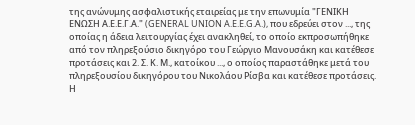της ανώνυμης ασφαλιστικής εταιρείας με την επωνυμία "ΓΕΝΙΚΗ ΕΝΩΣΗ Α.Ε.Ε.Γ.Α." (GENERAL UNION A.E.E.G.A.), που εδρεύει στον ..., της οποίας η άδεια λειτουργίας έχει ανακληθεί, το οποίο εκπροσωπήθηκε από τον πληρεξούσιο δικηγόρο του Γεώργιο Μανουσάκη και κατέθεσε προτάσεις και 2. Σ. Κ. Μ., κατοίκου ..., ο οποίος παραστάθηκε μετά του πληρεξουσίου δικηγόρου του Νικολάου Ρίσβα και κατέθεσε προτάσεις. Η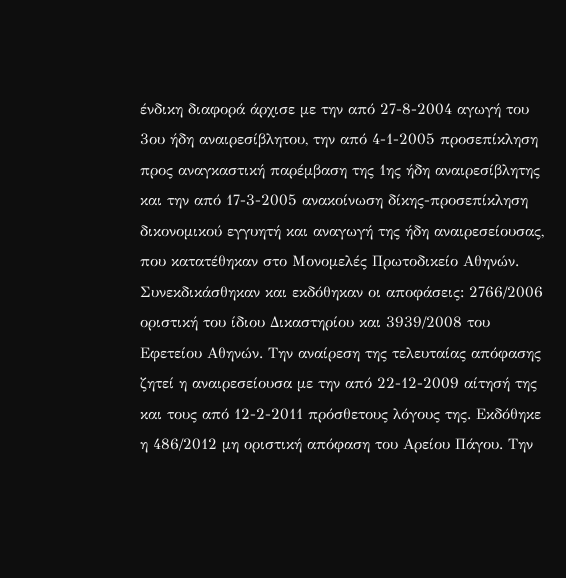ένδικη διαφορά άρχισε με την από 27-8-2004 αγωγή του 3ου ήδη αναιρεσίβλητου, την από 4-1-2005 προσεπίκληση προς αναγκαστική παρέμβαση της 1ης ήδη αναιρεσίβλητης και την από 17-3-2005 ανακοίνωση δίκης-προσεπίκληση δικονομικού εγγυητή και αναγωγή της ήδη αναιρεσείουσας, που κατατέθηκαν στο Μονομελές Πρωτοδικείο Αθηνών. Συνεκδικάσθηκαν και εκδόθηκαν οι αποφάσεις: 2766/2006 οριστική του ίδιου Δικαστηρίου και 3939/2008 του Εφετείου Αθηνών. Την αναίρεση της τελευταίας απόφασης ζητεί η αναιρεσείουσα με την από 22-12-2009 αίτησή της και τους από 12-2-2011 πρόσθετους λόγους της. Εκδόθηκε η 486/2012 μη οριστική απόφαση του Αρείου Πάγου. Την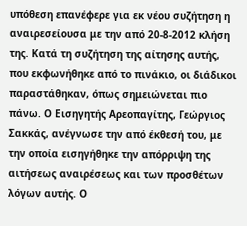υπόθεση επανέφερε για εκ νέου συζήτηση η αναιρεσείουσα με την από 20-8-2012 κλήση της. Κατά τη συζήτηση της αίτησης αυτής, που εκφωνήθηκε από το πινάκιο, οι διάδικοι παραστάθηκαν, όπως σημειώνεται πιο πάνω. Ο Εισηγητής Αρεοπαγίτης, Γεώργιος Σακκάς, ανέγνωσε την από έκθεσή του, με την οποία εισηγήθηκε την απόρριψη της αιτήσεως αναιρέσεως και των προσθέτων λόγων αυτής. Ο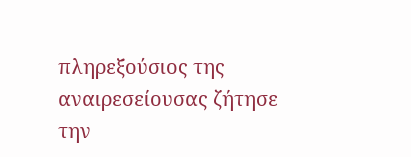πληρεξούσιος της αναιρεσείουσας ζήτησε την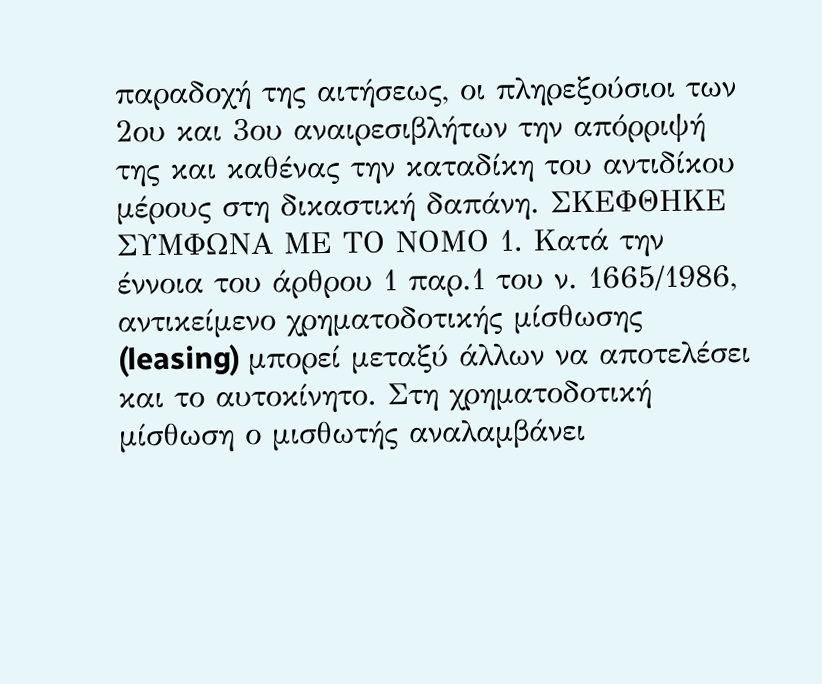παραδοχή της αιτήσεως, οι πληρεξούσιοι των 2ου και 3ου αναιρεσιβλήτων την απόρριψή της και καθένας την καταδίκη του αντιδίκου μέρους στη δικαστική δαπάνη. ΣΚΕΦΘΗΚΕ ΣΥΜΦΩΝΑ ΜΕ ΤΟ ΝΟΜΟ 1. Κατά την έννοια του άρθρου 1 παρ.1 του ν. 1665/1986, αντικείμενο χρηματοδοτικής μίσθωσης (leasing) μπορεί μεταξύ άλλων να αποτελέσει και το αυτοκίνητο. Στη χρηματοδοτική μίσθωση ο μισθωτής αναλαμβάνει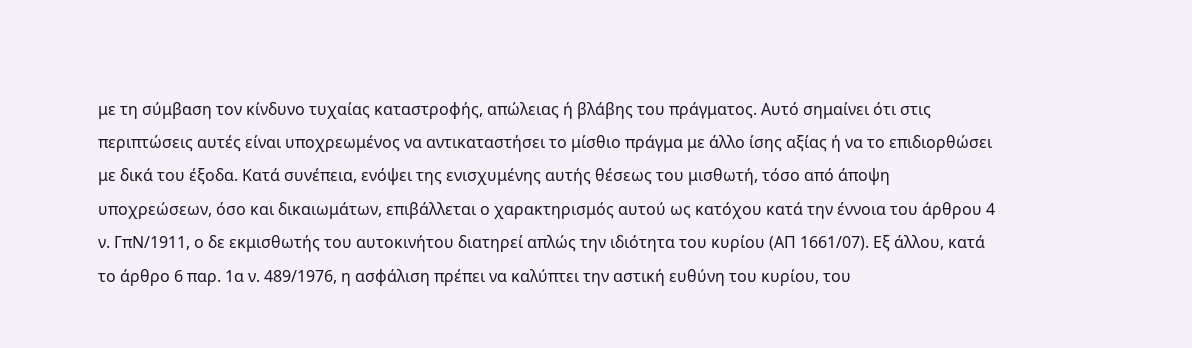με τη σύμβαση τον κίνδυνο τυχαίας καταστροφής, απώλειας ή βλάβης του πράγματος. Αυτό σημαίνει ότι στις περιπτώσεις αυτές είναι υποχρεωμένος να αντικαταστήσει το μίσθιο πράγμα με άλλο ίσης αξίας ή να το επιδιορθώσει με δικά του έξοδα. Κατά συνέπεια, ενόψει της ενισχυμένης αυτής θέσεως του μισθωτή, τόσο από άποψη υποχρεώσεων, όσο και δικαιωμάτων, επιβάλλεται ο χαρακτηρισμός αυτού ως κατόχου κατά την έννοια του άρθρου 4 ν. ΓπΝ/1911, ο δε εκμισθωτής του αυτοκινήτου διατηρεί απλώς την ιδιότητα του κυρίου (ΑΠ 1661/07). Εξ άλλου, κατά το άρθρο 6 παρ. 1α ν. 489/1976, η ασφάλιση πρέπει να καλύπτει την αστική ευθύνη του κυρίου, του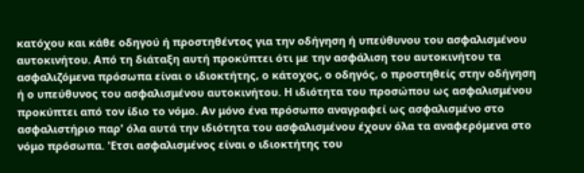κατόχου και κάθε οδηγού ή προστηθέντος για την οδήγηση ή υπεύθυνου του ασφαλισμένου αυτοκινήτου. Από τη διάταξη αυτή προκύπτει ότι με την ασφάλιση του αυτοκινήτου τα ασφαλιζόμενα πρόσωπα είναι ο ιδιοκτήτης, ο κάτοχος, ο οδηγός, ο προστηθείς στην οδήγηση ή ο υπεύθυνος του ασφαλισμένου αυτοκινήτου. Η ιδιότητα του προσώπου ως ασφαλισμένου προκύπτει από τον ίδιο το νόμο. Αν μόνο ένα πρόσωπο αναγραφεί ως ασφαλισμένο στο ασφαλιστήριο παρ' όλα αυτά την ιδιότητα του ασφαλισμένου έχουν όλα τα αναφερόμενα στο νόμο πρόσωπα. 'Ετσι ασφαλισμένος είναι ο ιδιοκτήτης του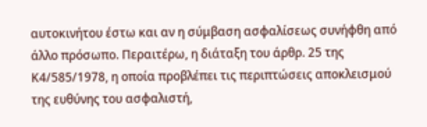αυτοκινήτου έστω και αν η σύμβαση ασφαλίσεως συνήφθη από άλλο πρόσωπο. Περαιτέρω, η διάταξη του άρθρ. 25 της Κ4/585/1978, η οποία προβλέπει τις περιπτώσεις αποκλεισμού της ευθύνης του ασφαλιστή,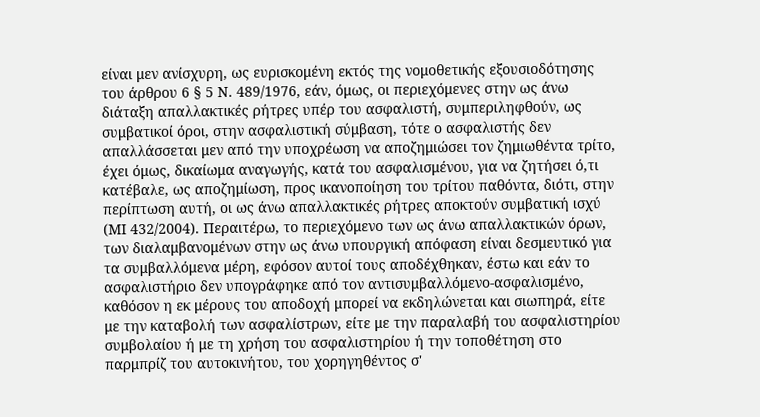είναι μεν ανίσχυρη, ως ευρισκομένη εκτός της νομοθετικής εξουσιοδότησης του άρθρου 6 § 5 Ν. 489/1976, εάν, όμως, οι περιεχόμενες στην ως άνω διάταξη απαλλακτικές ρήτρες υπέρ του ασφαλιστή, συμπεριληφθούν, ως συμβατικοί όροι, στην ασφαλιστική σύμβαση, τότε ο ασφαλιστής δεν απαλλάσσεται μεν από την υποχρέωση να αποζημιώσει τον ζημιωθέντα τρίτο, έχει όμως, δικαίωμα αναγωγής, κατά του ασφαλισμένου, για να ζητήσει ό,τι κατέβαλε, ως αποζημίωση, προς ικανοποίηση του τρίτου παθόντα, διότι, στην περίπτωση αυτή, οι ως άνω απαλλακτικές ρήτρες αποκτούν συμβατική ισχύ (ΜΙ 432/2004). Περαιτέρω, το περιεχόμενο των ως άνω απαλλακτικών όρων, των διαλαμβανομένων στην ως άνω υπουργική απόφαση είναι δεσμευτικό για τα συμβαλλόμενα μέρη, εφόσον αυτοί τους αποδέχθηκαν, έστω και εάν το ασφαλιστήριο δεν υπογράφηκε από τον αντισυμβαλλόμενο-ασφαλισμένο, καθόσον η εκ μέρους του αποδοχή μπορεί να εκδηλώνεται και σιωπηρά, είτε με την καταβολή των ασφαλίστρων, είτε με την παραλαβή του ασφαλιστηρίου συμβολαίου ή με τη χρήση του ασφαλιστηρίου ή την τοποθέτηση στο παρμπρίζ του αυτοκινήτου, του χορηγηθέντος σ'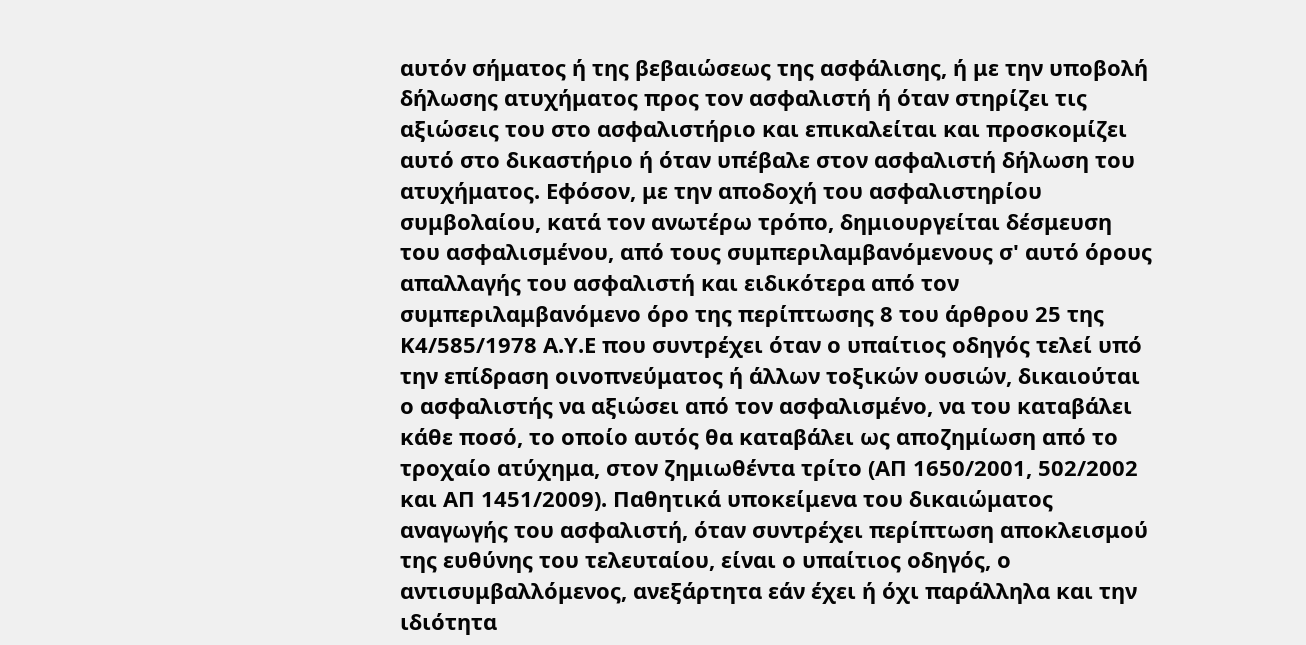αυτόν σήματος ή της βεβαιώσεως της ασφάλισης, ή με την υποβολή δήλωσης ατυχήματος προς τον ασφαλιστή ή όταν στηρίζει τις αξιώσεις του στο ασφαλιστήριο και επικαλείται και προσκομίζει αυτό στο δικαστήριο ή όταν υπέβαλε στον ασφαλιστή δήλωση του ατυχήματος. Εφόσον, με την αποδοχή του ασφαλιστηρίου συμβολαίου, κατά τον ανωτέρω τρόπο, δημιουργείται δέσμευση του ασφαλισμένου, από τους συμπεριλαμβανόμενους σ' αυτό όρους απαλλαγής του ασφαλιστή και ειδικότερα από τον συμπεριλαμβανόμενο όρο της περίπτωσης 8 του άρθρου 25 της Κ4/585/1978 Α.Υ.Ε που συντρέχει όταν ο υπαίτιος οδηγός τελεί υπό την επίδραση οινοπνεύματος ή άλλων τοξικών ουσιών, δικαιούται ο ασφαλιστής να αξιώσει από τον ασφαλισμένο, να του καταβάλει κάθε ποσό, το οποίο αυτός θα καταβάλει ως αποζημίωση από το τροχαίο ατύχημα, στον ζημιωθέντα τρίτο (ΑΠ 1650/2001, 502/2002 και ΑΠ 1451/2009). Παθητικά υποκείμενα του δικαιώματος αναγωγής του ασφαλιστή, όταν συντρέχει περίπτωση αποκλεισμού της ευθύνης του τελευταίου, είναι ο υπαίτιος οδηγός, ο αντισυμβαλλόμενος, ανεξάρτητα εάν έχει ή όχι παράλληλα και την ιδιότητα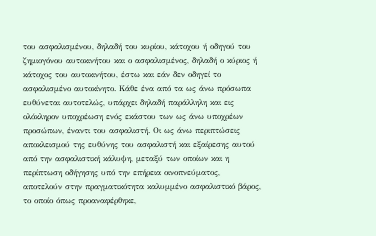του ασφαλισμένου, δηλαδή του κυρίου, κάτοχου ή οδηγού του ζημιογόνου αυτοκινήτου και ο ασφαλισμένος, δηλαδή ο κύριος ή κάτοχος του αυτοκινήτου, έστω και εάν δεν οδηγεί το ασφαλισμένο αυτοκίνητο. Κάθε ένα από τα ως άνω πρόσωπα ευθύνεται αυτοτελώς, υπάρχει δηλαδή παράλληλη και εις ολόκληρον υποχρέωση ενός εκάστου των ως άνω υποχρέων προσώπων, έναντι του ασφαλιστή. Οι ως άνω περιπτώσεις αποκλεισμού της ευθύνης του ασφαλιστή και εξαίρεσης αυτού από την ασφαλιστική κάλυψη, μεταξύ των οποίων και η περίπτωση οδήγησης υπό την επήρεια οινοπνεύματος, αποτελούν στην πραγματικότητα καλυμμένο ασφαλιστικό βάρος, το οποίο όπως προαναφέρθηκε,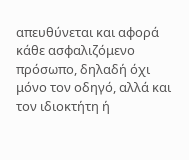απευθύνεται και αφορά κάθε ασφαλιζόμενο πρόσωπο, δηλαδή όχι μόνο τον οδηγό, αλλά και τον ιδιοκτήτη ή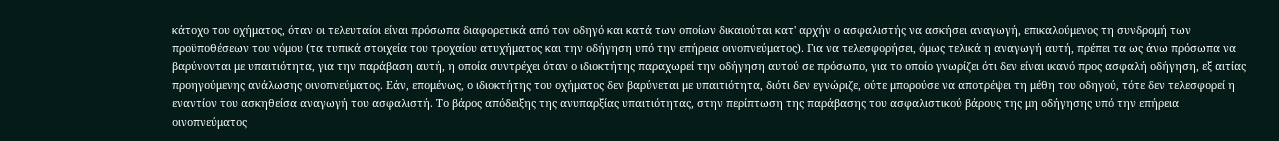κάτοχο του οχήματος, όταν οι τελευταίοι είναι πρόσωπα διαφορετικά από τον οδηγό και κατά των οποίων δικαιούται κατ' αρχήν ο ασφαλιστής να ασκήσει αναγωγή, επικαλούμενος τη συνδρομή των προϋποθέσεων του νόμου (τα τυπικά στοιχεία του τροχαίου ατυχήματος και την οδήγηση υπό την επήρεια οινοπνεύματος). Για να τελεσφορήσει, όμως τελικά η αναγωγή αυτή, πρέπει τα ως άνω πρόσωπα να βαρύνονται με υπαιτιότητα, για την παράβαση αυτή, η οποία συντρέχει όταν ο ιδιοκτήτης παραχωρεί την οδήγηση αυτού σε πρόσωπο, για το οποίο γνωρίζει ότι δεν είναι ικανό προς ασφαλή οδήγηση, εξ αιτίας προηγούμενης ανάλωσης οινοπνεύματος. Εάν, επομένως, ο ιδιοκτήτης του οχήματος δεν βαρύνεται με υπαιτιότητα, διότι δεν εγνώριζε, ούτε μπορούσε να αποτρέψει τη μέθη του οδηγού, τότε δεν τελεσφορεί η εναντίον του ασκηθείσα αναγωγή του ασφαλιστή. Το βάρος απόδειξης της ανυπαρξίας υπαιτιότητας, στην περίπτωση της παράβασης του ασφαλιστικού βάρους της μη οδήγησης υπό την επήρεια οινοπνεύματος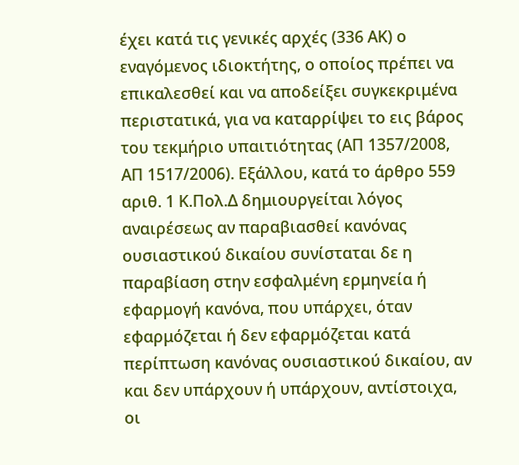έχει κατά τις γενικές αρχές (336 ΑΚ) ο εναγόμενος ιδιοκτήτης, ο οποίος πρέπει να επικαλεσθεί και να αποδείξει συγκεκριμένα περιστατικά, για να καταρρίψει το εις βάρος του τεκμήριο υπαιτιότητας (ΑΠ 1357/2008, ΑΠ 1517/2006). Εξάλλου, κατά το άρθρο 559 αριθ. 1 Κ.Πολ.Δ δημιουργείται λόγος αναιρέσεως αν παραβιασθεί κανόνας ουσιαστικού δικαίου συνίσταται δε η παραβίαση στην εσφαλμένη ερμηνεία ή εφαρμογή κανόνα, που υπάρχει, όταν εφαρμόζεται ή δεν εφαρμόζεται κατά περίπτωση κανόνας ουσιαστικού δικαίου, αν και δεν υπάρχουν ή υπάρχουν, αντίστοιχα, οι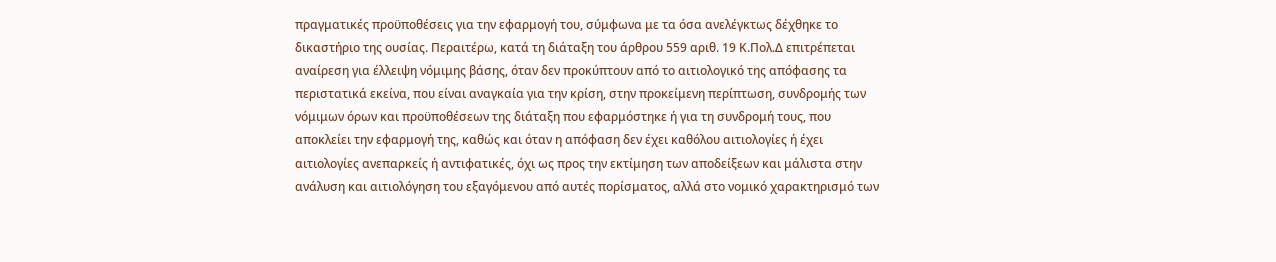πραγματικές προϋποθέσεις για την εφαρμογή του, σύμφωνα με τα όσα ανελέγκτως δέχθηκε το δικαστήριο της ουσίας. Περαιτέρω, κατά τη διάταξη του άρθρου 559 αριθ. 19 Κ.Πολ.Δ επιτρέπεται αναίρεση για έλλειψη νόμιμης βάσης, όταν δεν προκύπτουν από το αιτιολογικό της απόφασης τα περιστατικά εκείνα, που είναι αναγκαία για την κρίση, στην προκείμενη περίπτωση, συνδρομής των νόμιμων όρων και προϋποθέσεων της διάταξη που εφαρμόστηκε ή για τη συνδρομή τους, που αποκλείει την εφαρμογή της, καθώς και όταν η απόφαση δεν έχει καθόλου αιτιολογίες ή έχει αιτιολογίες ανεπαρκείς ή αντιφατικές, όχι ως προς την εκτίμηση των αποδείξεων και μάλιστα στην ανάλυση και αιτιολόγηση του εξαγόμενου από αυτές πορίσματος, αλλά στο νομικό χαρακτηρισμό των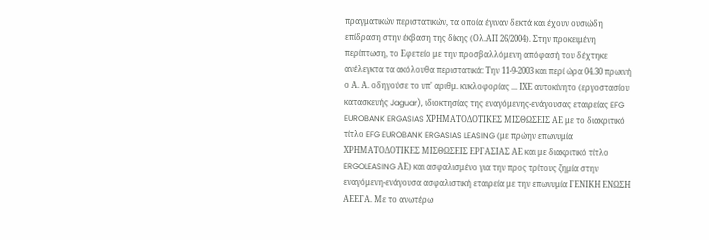πραγματικών περιστατικών, τα οποία έγιναν δεκτά και έχουν ουσιώδη επίδραση στην έκβαση της δίκης (Ολ.ΑΠ 26/2004). Στην προκειμένη περίπτωση, το Εφετείο με την προσβαλλόμενη απόφασή του δέχτηκε ανέλεγκτα τα ακόλουθα περιστατικά: Την 11-9-2003 και περί ώρα 04.30 πρωινή ο Α. Α. οδηγούσε το υπ' αριθμ. κυκλοφορίας ... ΙΧΕ αυτοκίνητο (εργοστασίου κατασκευής Jaguar), ιδιοκτησίας της εναγόμενης-ενάγουσας εταιρείας EFG EUROBANK ERGASIAS ΧΡΗΜΑΤΟΔΟΤΙΚΕΣ ΜΙΣΘΩΣΕΙΣ ΑΕ με το διακριτικό τίτλο EFG EUROBANK ERGASIAS LEASING (με πρώην επωνυμία ΧΡΗΜΑΤΟΔΟΤΙΚΕΣ ΜΙΣΘΩΣΕΙΣ ΕΡΓΑΣΙΑΣ ΑΕ και με διακριτικό τίτλο ERGOLEASING ΑΕ) και ασφαλισμένο για την προς τρίτους ζημία στην εναγόμενη-ενάγουσα ασφαλιστική εταιρεία με την επωνυμία ΓΕΝΙΚΗ ΕΝΩΣΗ ΑΕΕΓΑ. Με το ανωτέρω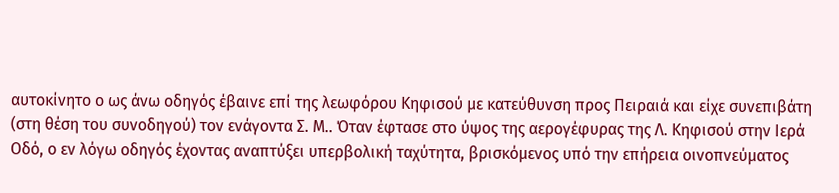αυτοκίνητο ο ως άνω οδηγός έβαινε επί της λεωφόρου Κηφισού με κατεύθυνση προς Πειραιά και είχε συνεπιβάτη (στη θέση του συνοδηγού) τον ενάγοντα Σ. Μ.. Όταν έφτασε στο ύψος της αερογέφυρας της Λ. Κηφισού στην Ιερά Οδό, ο εν λόγω οδηγός έχοντας αναπτύξει υπερβολική ταχύτητα, βρισκόμενος υπό την επήρεια οινοπνεύματος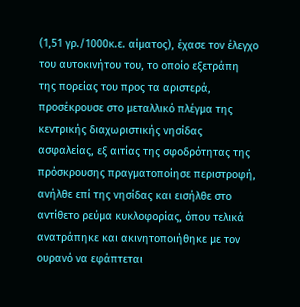(1,51 γρ./1000κ.ε. αίματος), έχασε τον έλεγχο του αυτοκινήτου του, το οποίο εξετράπη της πορείας του προς τα αριστερά, προσέκρουσε στο μεταλλικό πλέγμα της κεντρικής διαχωριστικής νησίδας ασφαλείας, εξ αιτίας της σφοδρότητας της πρόσκρουσης πραγματοποίησε περιστροφή, ανήλθε επί της νησίδας και εισήλθε στο αντίθετο ρεύμα κυκλοφορίας, όπου τελικά ανατράπηκε και ακινητοποιήθηκε με τον ουρανό να εφάπτεται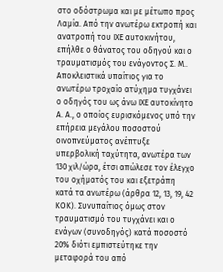στο οδόστρωμα και με μέτωπο προς Λαμία. Από την ανωτέρω εκτροπή και ανατροπή του ΙΧΕ αυτοκινήτου, επήλθε ο θάνατος του οδηγού και ο τραυματισμός του ενάγοντος Σ. Μ.. Αποκλειστικά υπαίτιος για το ανωτέρω τροχαίο ατύχημα τυγχάνει ο οδηγός του ως άνω ΙΧΕ αυτοκίνητο Α. Α., ο οποίος ευρισκόμενος υπό την επήρεια μεγάλου ποσοστού οινοπνεύματος ανέπτυξε υπερβολική ταχύτητα, ανωτέρα των 130 χιλ/ώρα, έτσι απώλεσε τον έλεγχο του οχήματός του και εξετράπη κατά τα ανωτέρω (άρθρα 12, 13, 19, 42 ΚΟΚ). Συνυπαίτιος όμως στον τραυματισμό του τυγχάνει και ο ενάγων (συνοδηγός) κατά ποσοστό 20% διότι εμπιστεύτηκε την μεταφορά του από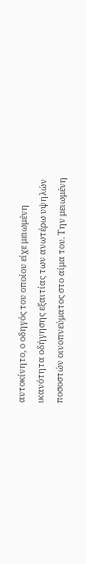αυτοκίνητο, ο οδηγός του οποίου είχε μειωμένη ικανότητα οδήγησης εξαιτίας των ανωτέρω υψηλών ποσοστών οινοπνεύματος στο αίμα του. Την μειωμένη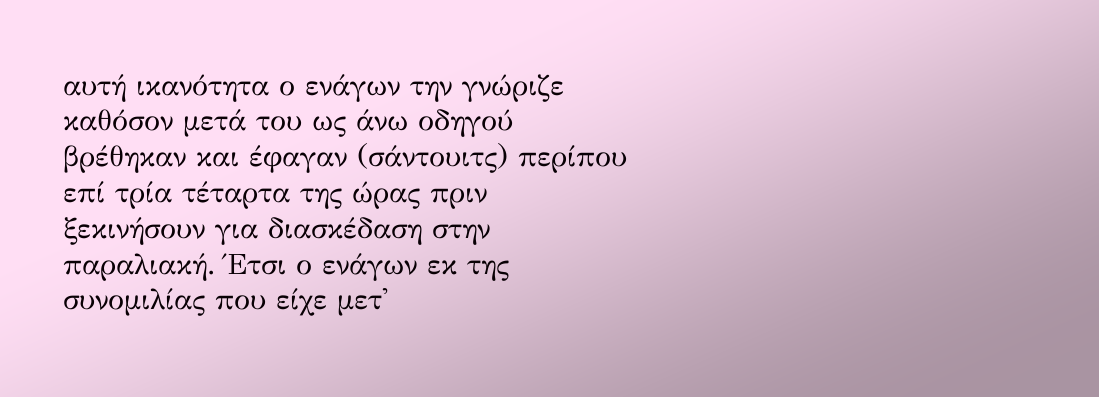αυτή ικανότητα ο ενάγων την γνώριζε καθόσον μετά του ως άνω οδηγού βρέθηκαν και έφαγαν (σάντουιτς) περίπου επί τρία τέταρτα της ώρας πριν ξεκινήσουν για διασκέδαση στην παραλιακή. Έτσι ο ενάγων εκ της συνομιλίας που είχε μετ'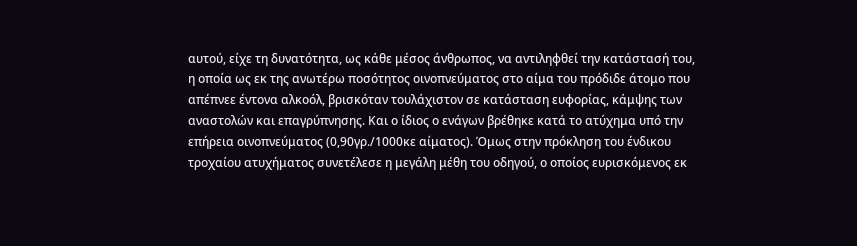αυτού, είχε τη δυνατότητα, ως κάθε μέσος άνθρωπος, να αντιληφθεί την κατάστασή του, η οποία ως εκ της ανωτέρω ποσότητος οινοπνεύματος στο αίμα του πρόδιδε άτομο που απέπνεε έντονα αλκοόλ, βρισκόταν τουλάχιστον σε κατάσταση ευφορίας, κάμψης των αναστολών και επαγρύπνησης. Και ο ίδιος ο ενάγων βρέθηκε κατά το ατύχημα υπό την επήρεια οινοπνεύματος (0,90γρ./1000κε αίματος). Όμως στην πρόκληση του ένδικου τροχαίου ατυχήματος συνετέλεσε η μεγάλη μέθη του οδηγού, ο οποίος ευρισκόμενος εκ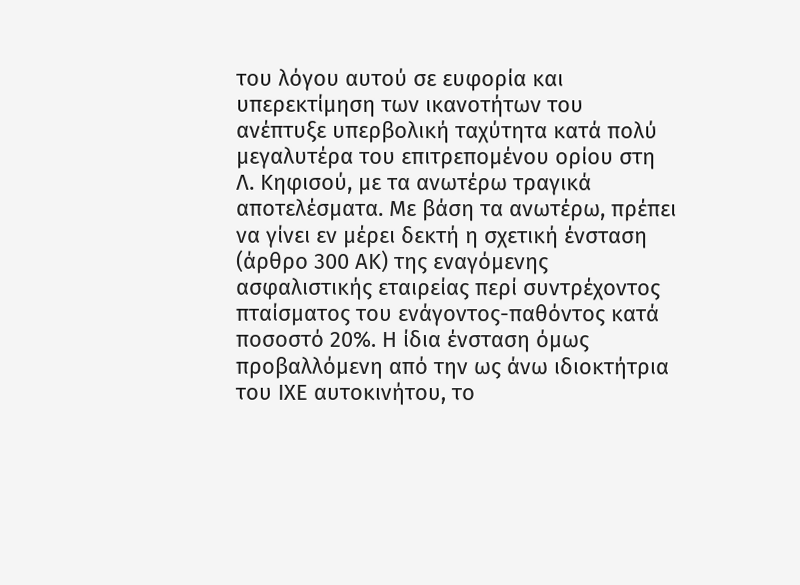του λόγου αυτού σε ευφορία και υπερεκτίμηση των ικανοτήτων του ανέπτυξε υπερβολική ταχύτητα κατά πολύ μεγαλυτέρα του επιτρεπομένου ορίου στη Λ. Κηφισού, με τα ανωτέρω τραγικά αποτελέσματα. Με βάση τα ανωτέρω, πρέπει να γίνει εν μέρει δεκτή η σχετική ένσταση (άρθρο 300 ΑΚ) της εναγόμενης ασφαλιστικής εταιρείας περί συντρέχοντος πταίσματος του ενάγοντος-παθόντος κατά ποσοστό 20%. Η ίδια ένσταση όμως προβαλλόμενη από την ως άνω ιδιοκτήτρια του ΙΧΕ αυτοκινήτου, το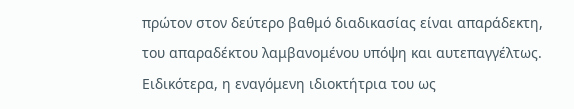πρώτον στον δεύτερο βαθμό διαδικασίας είναι απαράδεκτη, του απαραδέκτου λαμβανομένου υπόψη και αυτεπαγγέλτως. Ειδικότερα, η εναγόμενη ιδιοκτήτρια του ως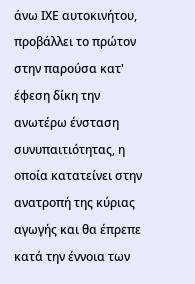άνω ΙΧΕ αυτοκινήτου, προβάλλει το πρώτον στην παρούσα κατ' έφεση δίκη την ανωτέρω ένσταση συνυπαιτιότητας, η οποία κατατείνει στην ανατροπή της κύριας αγωγής και θα έπρεπε κατά την έννοια των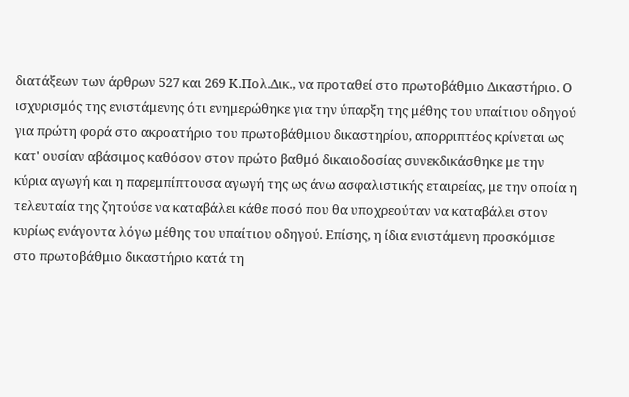διατάξεων των άρθρων 527 και 269 Κ.Πολ.Δικ., να προταθεί στο πρωτοβάθμιο Δικαστήριο. Ο ισχυρισμός της ενιστάμενης ότι ενημερώθηκε για την ύπαρξη της μέθης του υπαίτιου οδηγού για πρώτη φορά στο ακροατήριο του πρωτοβάθμιου δικαστηρίου, απορριπτέος κρίνεται ως κατ' ουσίαν αβάσιμος καθόσον στον πρώτο βαθμό δικαιοδοσίας συνεκδικάσθηκε με την κύρια αγωγή και η παρεμπίπτουσα αγωγή της ως άνω ασφαλιστικής εταιρείας, με την οποία η τελευταία της ζητούσε να καταβάλει κάθε ποσό που θα υποχρεούταν να καταβάλει στον κυρίως ενάγοντα λόγω μέθης του υπαίτιου οδηγού. Επίσης, η ίδια ενιστάμενη προσκόμισε στο πρωτοβάθμιο δικαστήριο κατά τη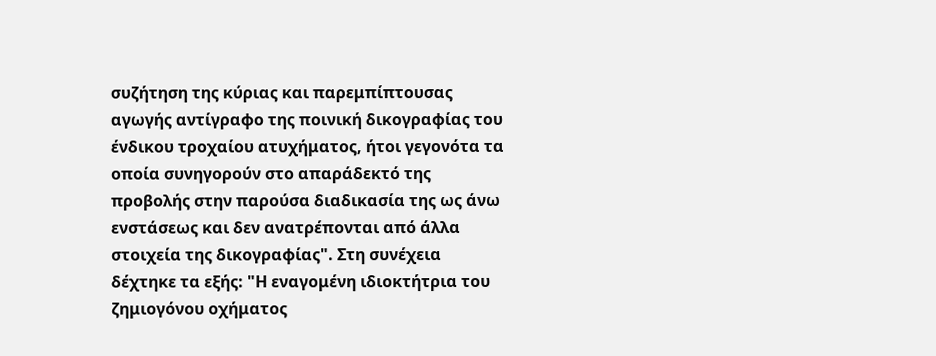συζήτηση της κύριας και παρεμπίπτουσας αγωγής αντίγραφο της ποινική δικογραφίας του ένδικου τροχαίου ατυχήματος, ήτοι γεγονότα τα οποία συνηγορούν στο απαράδεκτό της προβολής στην παρούσα διαδικασία της ως άνω ενστάσεως και δεν ανατρέπονται από άλλα στοιχεία της δικογραφίας". Στη συνέχεια δέχτηκε τα εξής: "Η εναγομένη ιδιοκτήτρια του ζημιογόνου οχήματος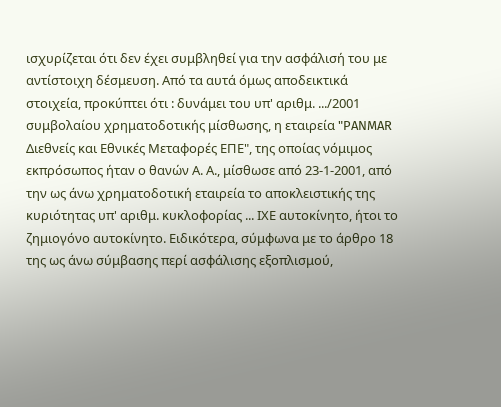ισχυρίζεται ότι δεν έχει συμβληθεί για την ασφάλισή του με αντίστοιχη δέσμευση. Από τα αυτά όμως αποδεικτικά στοιχεία, προκύπτει ότι : δυνάμει του υπ' αριθμ. .../2001 συμβολαίου χρηματοδοτικής μίσθωσης, η εταιρεία "PANMAR Διεθνείς και Εθνικές Μεταφορές ΕΠΕ", της οποίας νόμιμος εκπρόσωπος ήταν ο θανών Α. Α., μίσθωσε από 23-1-2001, από την ως άνω χρηματοδοτική εταιρεία το αποκλειστικής της κυριότητας υπ' αριθμ. κυκλοφορίας ... ΙΧΕ αυτοκίνητο, ήτοι το ζημιογόνο αυτοκίνητο. Ειδικότερα, σύμφωνα με το άρθρο 18 της ως άνω σύμβασης περί ασφάλισης εξοπλισμού,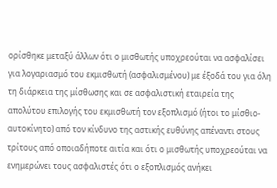ορίσθηκε μεταξύ άλλων ότι ο μισθωτής υποχρεούται να ασφαλίσει για λογαριασμό του εκμισθωτή (ασφαλισμένου) με έξοδά του για όλη τη διάρκεια της μίσθωσης και σε ασφαλιστική εταιρεία της απολύτου επιλογής του εκμισθωτή τον εξοπλισμό (ήτοι το μίσθιο-αυτοκίνητο) από τον κίνδυνο της αστικής ευθύνης απέναντι στους τρίτους από οποιαδήποτε αιτία και ότι ο μισθωτής υποχρεούται να ενημερώνει τους ασφαλιστές ότι ο εξοπλισμός ανήκει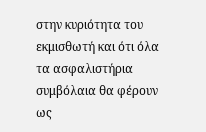στην κυριότητα του εκμισθωτή και ότι όλα τα ασφαλιστήρια συμβόλαια θα φέρουν ως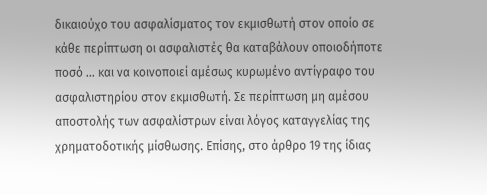δικαιούχο του ασφαλίσματος τον εκμισθωτή στον οποίο σε κάθε περίπτωση οι ασφαλιστές θα καταβάλουν οποιοδήποτε ποσό ... και να κοινοποιεί αμέσως κυρωμένο αντίγραφο του ασφαλιστηρίου στον εκμισθωτή. Σε περίπτωση μη αμέσου αποστολής των ασφαλίστρων είναι λόγος καταγγελίας της χρηματοδοτικής μίσθωσης. Επίσης, στο άρθρο 19 της ίδιας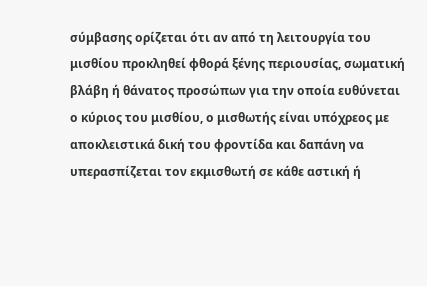σύμβασης ορίζεται ότι αν από τη λειτουργία του μισθίου προκληθεί φθορά ξένης περιουσίας, σωματική βλάβη ή θάνατος προσώπων για την οποία ευθύνεται ο κύριος του μισθίου, ο μισθωτής είναι υπόχρεος με αποκλειστικά δική του φροντίδα και δαπάνη να υπερασπίζεται τον εκμισθωτή σε κάθε αστική ή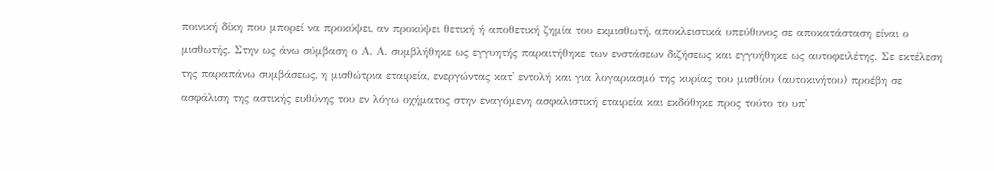ποινική δίκη που μπορεί να προκύψει, αν προκύψει θετική ή αποθετική ζημία του εκμισθωτή, αποκλειστικά υπεύθυνος σε αποκατάσταση είναι ο μισθωτής. Στην ως άνω σύμβαση ο Α. Α. συμβλήθηκε ως εγγυητής παραιτήθηκε των ενστάσεων διζήσεως και εγγυήθηκε ως αυτοφειλέτης. Σε εκτέλεση της παραπάνω συμβάσεως, η μισθώτρια εταιρεία, ενεργώντας κατ' εντολή και για λογαριασμό της κυρίας του μισθίου (αυτοκινήτου) προέβη σε ασφάλιση της αστικής ευθύνης του εν λόγω οχήματος στην εναγόμενη ασφαλιστική εταιρεία και εκδόθηκε προς τούτο το υπ'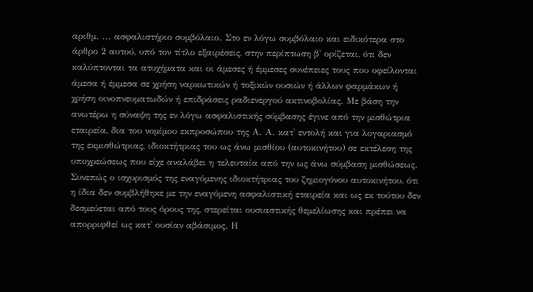αριθμ. ... ασφαλιστήριο συμβόλαιο. Στο εν λόγω συμβόλαιο και ειδικότερα στο άρθρο 2 αυτού, υπό τον τίτλο εξαιρέσεις, στην περίπτωση β' ορίζεται, ότι δεν καλύπτονται τα ατυχήματα και οι άμεσες ή έμμεσες συνέπειες τους που οφείλονται άμεσα ή έμμεσα σε χρήση ναρκωτικών ή τοξικών ουσιών ή άλλων φαρμάκων ή χρήση οινοπνευματωδών ή επιδράσεις ραδιενεργού ακτινοβολίας. Με βάση την ανωτέρω η σύναψη της εν λόγω ασφαλιστικής σύμβασης έγινε από την μισθώτρια εταιρεία, δια του νομίμου εκπροσώπου της Α. Α. κατ' εντολή και για λογαριασμό της εκμισθώτριας, ιδιοκτήτριας του ως άνω μισθίου (αυτοκινήτου) σε εκτέλεση της υποχρεώσεως που είχε αναλάβει η τελευταία από την ως άνω σύμβαση μισθώσεως. Συνεπώς ο ισχυρισμός της εναγόμενης ιδιοκτήτριας του ζημιογόνου αυτοκινήτου, ότι η ίδια δεν συμβλήθηκε με την εναγόμενη ασφαλιστική εταιρεία και ως εκ τούτου δεν δεσμεύεται από τους όρους της, στερείται ουσιαστικής θεμελίωσης και πρέπει να απορριφθεί ως κατ' ουσίαν αβάσιμος. Η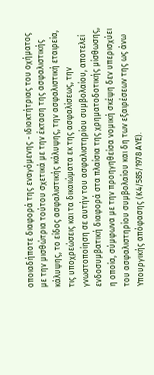οποιαδήποτε διαφορά της εναγόμενης - ιδιοκτήτριας του οχήματος με την μισθώτρια τούτου σχετικά με την έκταση της ασφαλιστικής κάλυψης, το είδος ασφαλιστικής κάλυψης, την ασφαλιστική εταιρεία, τις υποχρεώσεις και τα δικαιώματα εκ της ασφαλίσεως, την γνωστοποίηση σε αυτήν του ασφαλιστηρίου συμβολαίου, αποτελεί ενδοσυμβατική διαφορά στα πλαίσια της χρηματοδοτικής μίσθωσης, η οποία, σύμφωνα με την προηγηθείσα νομική σκέψη δεν υπερισχύει του ασφαλιστηρίου συμβολαίου και δη των εξαιρέσεων της ως άνω Υπουργικής απόφασης (Κ4/585/1978 ΑΥΕ).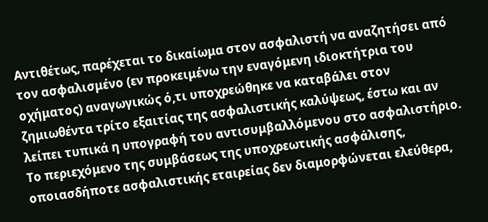Αντιθέτως, παρέχεται το δικαίωμα στον ασφαλιστή να αναζητήσει από τον ασφαλισμένο (εν προκειμένω την εναγόμενη ιδιοκτήτρια του οχήματος) αναγωγικώς ό,τι υποχρεώθηκε να καταβάλει στον ζημιωθέντα τρίτο εξαιτίας της ασφαλιστικής καλύψεως, έστω και αν λείπει τυπικά η υπογραφή του αντισυμβαλλόμενου στο ασφαλιστήριο. Το περιεχόμενο της συμβάσεως της υποχρεωτικής ασφάλισης, οποιασδήποτε ασφαλιστικής εταιρείας δεν διαμορφώνεται ελεύθερα,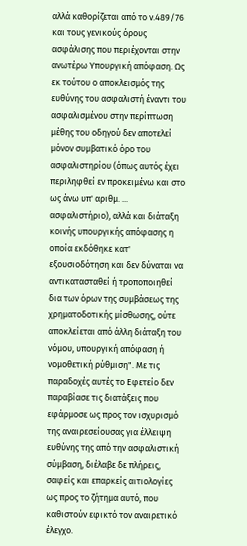αλλά καθορίζεται από το ν.489/76 και τους γενικούς όρους ασφάλισης που περιέχονται στην ανωτέρω Υπουργική απόφαση. Ως εκ τούτου ο αποκλεισμός της ευθύνης του ασφαλιστή έναντι του ασφαλισμένου στην περίπτωση μέθης του οδηγού δεν αποτελεί μόνον συμβατικό όρο του ασφαλιστηρίου (όπως αυτός έχει περιληφθεί εν προκειμένω και στο ως άνω υπ' αριθμ. ... ασφαλιστήριο), αλλά και διάταξη κοινής υπουργικής απόφασης η οποία εκδόθηκε κατ' εξουσιοδότηση και δεν δύναται να αντικατασταθεί ή τροποποιηθεί δια των όρων της συμβάσεως της χρηματοδοτικής μίσθωσης, ούτε αποκλείεται από άλλη διάταξη του νόμου, υπουργική απόφαση ή νομοθετική ρύθμιση". Με τις παραδοχές αυτές το Εφετείο δεν παραβίασε τις διατάξεις που εφάρμοσε ως προς τον ισχυρισμό της αναιρεσείουσας για έλλειψη ευθύνης της από την ασφαλιστική σύμβαση, διέλαβε δε πλήρεις, σαφείς και επαρκείς αιτιολογίες ως προς το ζήτημα αυτό, που καθιστούν εφικτό τον αναιρετικό έλεγχο.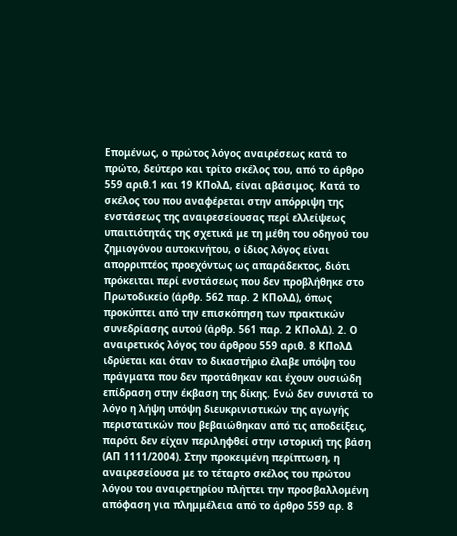Επομένως, ο πρώτος λόγος αναιρέσεως κατά το πρώτο, δεύτερο και τρίτο σκέλος του, από το άρθρο 559 αριθ.1 και 19 ΚΠολΔ, είναι αβάσιμος. Κατά το σκέλος του που αναφέρεται στην απόρριψη της ενστάσεως της αναιρεσείουσας περί ελλείψεως υπαιτιότητάς της σχετικά με τη μέθη του οδηγού του ζημιογόνου αυτοκινήτου, ο ίδιος λόγος είναι απορριπτέος προεχόντως ως απαράδεκτος, διότι πρόκειται περί ενστάσεως που δεν προβλήθηκε στο Πρωτοδικείο (άρθρ. 562 παρ. 2 ΚΠολΔ), όπως προκύπτει από την επισκόπηση των πρακτικών συνεδρίασης αυτού (άρθρ. 561 παρ. 2 ΚΠολΔ). 2. Ο αναιρετικός λόγος του άρθρου 559 αριθ. 8 ΚΠολΔ ιδρύεται και όταν το δικαστήριο έλαβε υπόψη του πράγματα που δεν προτάθηκαν και έχουν ουσιώδη επίδραση στην έκβαση της δίκης. Ενώ δεν συνιστά το λόγο η λήψη υπόψη διευκρινιστικών της αγωγής περιστατικών που βεβαιώθηκαν από τις αποδείξεις, παρότι δεν είχαν περιληφθεί στην ιστορική της βάση (ΑΠ 1111/2004). Στην προκειμένη περίπτωση, η αναιρεσείουσα με το τέταρτο σκέλος του πρώτου λόγου του αναιρετηρίου πλήττει την προσβαλλομένη απόφαση για πλημμέλεια από το άρθρο 559 αρ. 8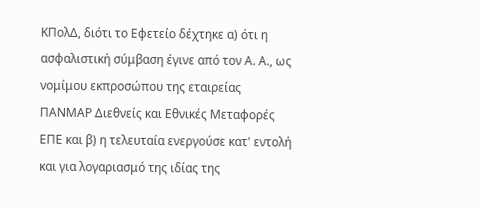ΚΠολΔ, διότι το Εφετείο δέχτηκε α) ότι η ασφαλιστική σύμβαση έγινε από τον Α. Α., ως νομίμου εκπροσώπου της εταιρείας ΠΑΝΜΑΡ Διεθνείς και Εθνικές Μεταφορές ΕΠΕ και β) η τελευταία ενεργούσε κατ' εντολή και για λογαριασμό της ιδίας της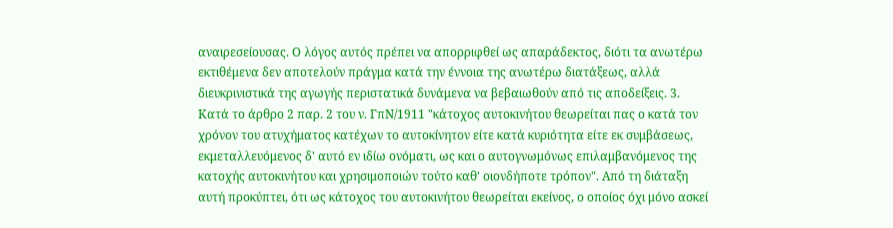αναιρεσείουσας. Ο λόγος αυτός πρέπει να απορριφθεί ως απαράδεκτος, διότι τα ανωτέρω εκτιθέμενα δεν αποτελούν πράγμα κατά την έννοια της ανωτέρω διατάξεως, αλλά διευκρινιστικά της αγωγής περιστατικά δυνάμενα να βεβαιωθούν από τις αποδείξεις. 3. Κατά το άρθρο 2 παρ. 2 του ν. ΓπΝ/1911 "κάτοχος αυτοκινήτου θεωρείται πας ο κατά τον χρόνον του ατυχήματος κατέχων το αυτοκίνητον είτε κατά κυριότητα είτε εκ συμβάσεως, εκμεταλλευόμενος δ' αυτό εν ιδίω ονόματι, ως και ο αυτογνωμόνως επιλαμβανόμενος της κατοχής αυτοκινήτου και χρησιμοποιών τούτο καθ' οιονδήποτε τρόπον". Από τη διάταξη αυτή προκύπτει, ότι ως κάτοχος του αυτοκινήτου θεωρείται εκείνος, ο οποίος όχι μόνο ασκεί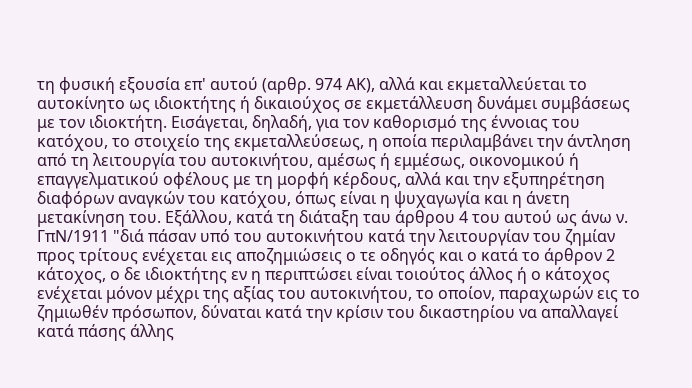τη φυσική εξουσία επ' αυτού (αρθρ. 974 ΑΚ), αλλά και εκμεταλλεύεται το αυτοκίνητο ως ιδιοκτήτης ή δικαιούχος σε εκμετάλλευση δυνάμει συμβάσεως με τον ιδιοκτήτη. Εισάγεται, δηλαδή, για τον καθορισμό της έννοιας του κατόχου, το στοιχείο της εκμεταλλεύσεως, η οποία περιλαμβάνει την άντληση από τη λειτουργία του αυτοκινήτου, αμέσως ή εμμέσως, οικονομικού ή επαγγελματικού οφέλους με τη μορφή κέρδους, αλλά και την εξυπηρέτηση διαφόρων αναγκών του κατόχου, όπως είναι η ψυχαγωγία και η άνετη μετακίνηση του. Εξάλλου, κατά τη διάταξη ταυ άρθρου 4 του αυτού ως άνω ν. ΓπΝ/1911 "διά πάσαν υπό του αυτοκινήτου κατά την λειτουργίαν του ζημίαν προς τρίτους ενέχεται εις αποζημιώσεις ο τε οδηγός και ο κατά το άρθρον 2 κάτοχος, ο δε ιδιοκτήτης εν η περιπτώσει είναι τοιούτος άλλος ή ο κάτοχος ενέχεται μόνον μέχρι της αξίας του αυτοκινήτου, το οποίον, παραχωρών εις το ζημιωθέν πρόσωπον, δύναται κατά την κρίσιν του δικαστηρίου να απαλλαγεί κατά πάσης άλλης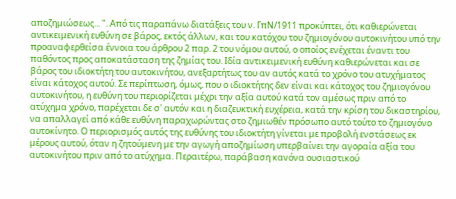αποζημιώσεως... ". Από τις παραπάνω διατάξεις του ν. ΓπΝ/1911 προκύπτει, ότι καθιερώνεται αντικειμενική ευθύνη σε βάρος, εκτός άλλων, και του κατόχου του ζημιογόνου αυτοκινήτου υπό την προαναφερθείσα έννοια του άρθρου 2 παρ. 2 του νόμου αυτού, ο οποίος ενέχεται έναντι του παθόντος προς αποκατάσταση της ζημίας του. Ιδία αντικειμενική ευθύνη καθιερώνεται και σε βάρος του ιδιοκτήτη του αυτοκινήτου, ανεξαρτήτως του αν αυτός κατά το χρόνο του ατυχήματος είναι κάτοχος αυτού. Σε περίπτωση, όμως, που ο ιδιοκτήτης δεν είναι και κάτοχος του ζημιογόνου αυτοκινήτου, η ευθύνη του περιορίζεται μέχρι την αξία αυτού κατά τον αμέσως πριν από το ατύχημα χρόνο, παρέχεται δε σ' αυτόν και η διαζευκτική ευχέρεια, κατά την κρίση του δικαστηρίου, να απαλλαγεί από κάθε ευθύνη παραχωρώντας στο ζημιωθέν πρόσωπο αυτό τούτο το ζημιογόνο αυτοκίνητο. Ο περιορισμός αυτός της ευθύνης του ιδιοκτήτη γίνεται με προβολή ενστάσεως εκ μέρους αυτού, όταν η ζητούμενη με την αγωγή αποζημίωση υπερβαίνει την αγοραία αξία του αυτοκινήτου πριν από το ατύχημα. Περαιτέρω, παράβαση κανόνα ουσιαστικού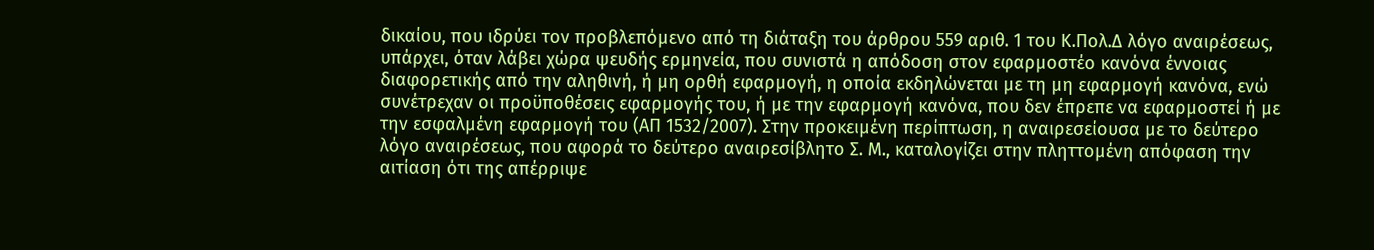δικαίου, που ιδρύει τον προβλεπόμενο από τη διάταξη του άρθρου 559 αριθ. 1 του Κ.Πολ.Δ λόγο αναιρέσεως, υπάρχει, όταν λάβει χώρα ψευδής ερμηνεία, που συνιστά η απόδοση στον εφαρμοστέο κανόνα έννοιας διαφορετικής από την αληθινή, ή μη ορθή εφαρμογή, η οποία εκδηλώνεται με τη μη εφαρμογή κανόνα, ενώ συνέτρεχαν οι προϋποθέσεις εφαρμογής του, ή με την εφαρμογή κανόνα, που δεν έπρεπε να εφαρμοστεί ή με την εσφαλμένη εφαρμογή του (ΑΠ 1532/2007). Στην προκειμένη περίπτωση, η αναιρεσείουσα με το δεύτερο λόγο αναιρέσεως, που αφορά το δεύτερο αναιρεσίβλητο Σ. Μ., καταλογίζει στην πληττομένη απόφαση την αιτίαση ότι της απέρριψε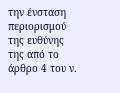την ένσταση περιορισμού της ευθύνης της από το άρθρο 4 του ν.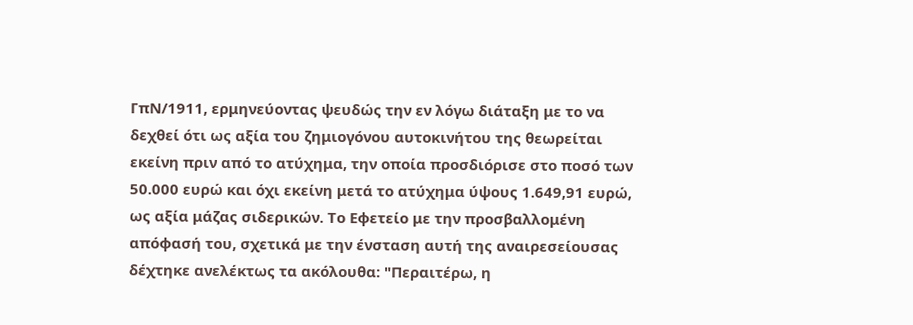ΓπΝ/1911, ερμηνεύοντας ψευδώς την εν λόγω διάταξη με το να δεχθεί ότι ως αξία του ζημιογόνου αυτοκινήτου της θεωρείται εκείνη πριν από το ατύχημα, την οποία προσδιόρισε στο ποσό των 50.000 ευρώ και όχι εκείνη μετά το ατύχημα ύψους 1.649,91 ευρώ, ως αξία μάζας σιδερικών. Το Εφετείο με την προσβαλλομένη απόφασή του, σχετικά με την ένσταση αυτή της αναιρεσείουσας δέχτηκε ανελέκτως τα ακόλουθα: "Περαιτέρω, η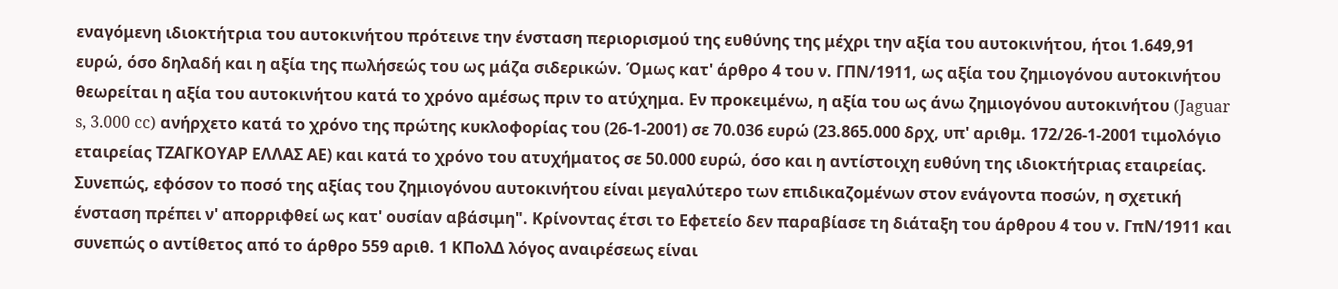εναγόμενη ιδιοκτήτρια του αυτοκινήτου πρότεινε την ένσταση περιορισμού της ευθύνης της μέχρι την αξία του αυτοκινήτου, ήτοι 1.649,91 ευρώ, όσο δηλαδή και η αξία της πωλήσεώς του ως μάζα σιδερικών. Όμως κατ' άρθρο 4 του ν. ΓΠΝ/1911, ως αξία του ζημιογόνου αυτοκινήτου θεωρείται η αξία του αυτοκινήτου κατά το χρόνο αμέσως πριν το ατύχημα. Εν προκειμένω, η αξία του ως άνω ζημιογόνου αυτοκινήτου (Jaguar s, 3.000 cc) ανήρχετο κατά το χρόνο της πρώτης κυκλοφορίας του (26-1-2001) σε 70.036 ευρώ (23.865.000 δρχ, υπ' αριθμ. 172/26-1-2001 τιμολόγιο εταιρείας ΤΖΑΓΚΟΥΑΡ ΕΛΛΑΣ ΑΕ) και κατά το χρόνο του ατυχήματος σε 50.000 ευρώ, όσο και η αντίστοιχη ευθύνη της ιδιοκτήτριας εταιρείας. Συνεπώς, εφόσον το ποσό της αξίας του ζημιογόνου αυτοκινήτου είναι μεγαλύτερο των επιδικαζομένων στον ενάγοντα ποσών, η σχετική ένσταση πρέπει ν' απορριφθεί ως κατ' ουσίαν αβάσιμη". Κρίνοντας έτσι το Εφετείο δεν παραβίασε τη διάταξη του άρθρου 4 του ν. ΓπΝ/1911 και συνεπώς ο αντίθετος από το άρθρο 559 αριθ. 1 ΚΠολΔ λόγος αναιρέσεως είναι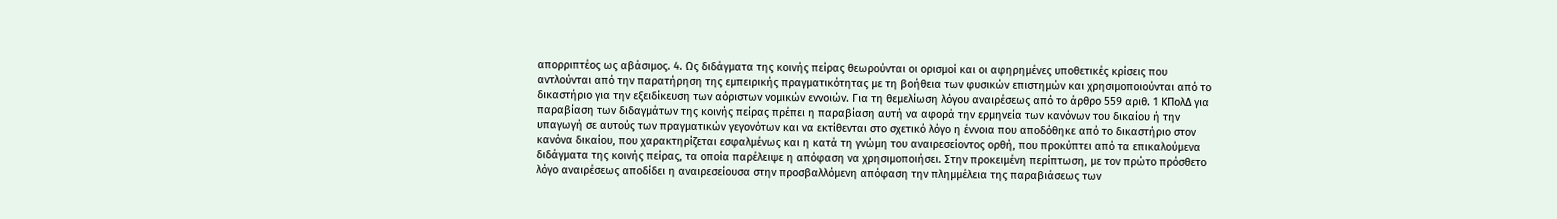απορριπτέος ως αβάσιμος. 4. Ως διδάγματα της κοινής πείρας θεωρούνται οι ορισμοί και οι αφηρημένες υποθετικές κρίσεις που αντλούνται από την παρατήρηση της εμπειρικής πραγματικότητας με τη βοήθεια των φυσικών επιστημών και χρησιμοποιούνται από το δικαστήριο για την εξειδίκευση των αόριστων νομικών εννοιών. Για τη θεμελίωση λόγου αναιρέσεως από το άρθρο 559 αριθ. 1 ΚΠολΔ για παραβίαση των διδαγμάτων της κοινής πείρας πρέπει η παραβίαση αυτή να αφορά την ερμηνεία των κανόνων του δικαίου ή την υπαγωγή σε αυτούς των πραγματικών γεγονότων και να εκτίθενται στο σχετικό λόγο η έννοια που αποδόθηκε από το δικαστήριο στον κανόνα δικαίου, που χαρακτηρίζεται εσφαλμένως και η κατά τη γνώμη του αναιρεσείοντος ορθή, που προκύπτει από τα επικαλούμενα διδάγματα της κοινής πείρας, τα οποία παρέλειψε η απόφαση να χρησιμοποιήσει. Στην προκειμένη περίπτωση, με τον πρώτο πρόσθετο λόγο αναιρέσεως αποδίδει η αναιρεσείουσα στην προσβαλλόμενη απόφαση την πλημμέλεια της παραβιάσεως των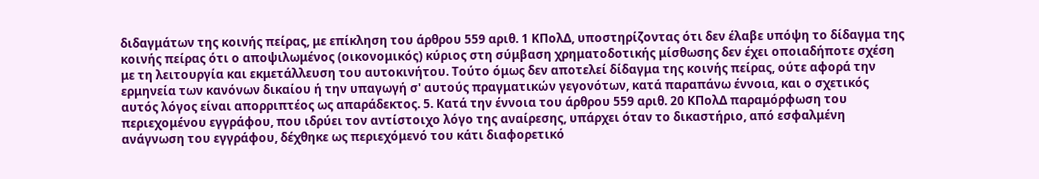διδαγμάτων της κοινής πείρας, με επίκληση του άρθρου 559 αριθ. 1 ΚΠολΔ, υποστηρίζοντας ότι δεν έλαβε υπόψη το δίδαγμα της κοινής πείρας ότι ο αποψιλωμένος (οικονομικός) κύριος στη σύμβαση χρηματοδοτικής μίσθωσης δεν έχει οποιαδήποτε σχέση με τη λειτουργία και εκμετάλλευση του αυτοκινήτου. Τούτο όμως δεν αποτελεί δίδαγμα της κοινής πείρας, ούτε αφορά την ερμηνεία των κανόνων δικαίου ή την υπαγωγή σ' αυτούς πραγματικών γεγονότων, κατά παραπάνω έννοια, και ο σχετικός αυτός λόγος είναι απορριπτέος ως απαράδεκτος. 5. Κατά την έννοια του άρθρου 559 αριθ. 20 ΚΠολΔ παραμόρφωση του περιεχομένου εγγράφου, που ιδρύει τον αντίστοιχο λόγο της αναίρεσης, υπάρχει όταν το δικαστήριο, από εσφαλμένη ανάγνωση του εγγράφου, δέχθηκε ως περιεχόμενό του κάτι διαφορετικό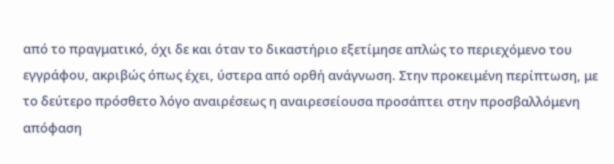από το πραγματικό, όχι δε και όταν το δικαστήριο εξετίμησε απλώς το περιεχόμενο του εγγράφου, ακριβώς όπως έχει, ύστερα από ορθή ανάγνωση. Στην προκειμένη περίπτωση, με το δεύτερο πρόσθετο λόγο αναιρέσεως η αναιρεσείουσα προσάπτει στην προσβαλλόμενη απόφαση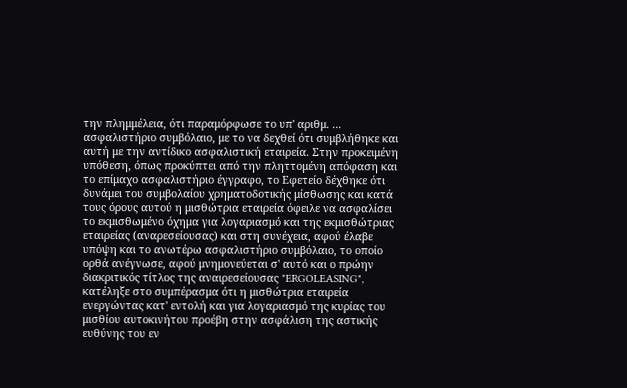την πλημμέλεια, ότι παραμόρφωσε το υπ' αριθμ. ... ασφαλιστήριο συμβόλαιο, με το να δεχθεί ότι συμβλήθηκε και αυτή με την αντίδικο ασφαλιστική εταιρεία. Στην προκειμένη υπόθεση, όπως προκύπτει από την πληττομένη απόφαση και το επίμαχο ασφαλιστήριο έγγραφο, το Εφετείο δέχθηκε ότι δυνάμει του συμβολαίου χρηματοδοτικής μίσθωσης και κατά τους όρους αυτού η μισθώτρια εταιρεία όφειλε να ασφαλίσει το εκμισθωμένο όχημα για λογαριασμό και της εκμισθώτριας εταιρείας (αναρεσείουσας) και στη συνέχεια, αφού έλαβε υπόψη και το ανωτέρω ασφαλιστήριο συμβόλαιο, το οποίο ορθά ανέγνωσε, αφού μνημονεύεται σ' αυτό και ο πρώην διακριτικός τίτλος της αναιρεσείουσας "ERGOLEASING", κατέληξε στο συμπέρασμα ότι η μισθώτρια εταιρεία ενεργώντας κατ' εντολή και για λογαριασμό της κυρίας του μισθίου αυτοκινήτου προέβη στην ασφάλιση της αστικής ευθύνης του εν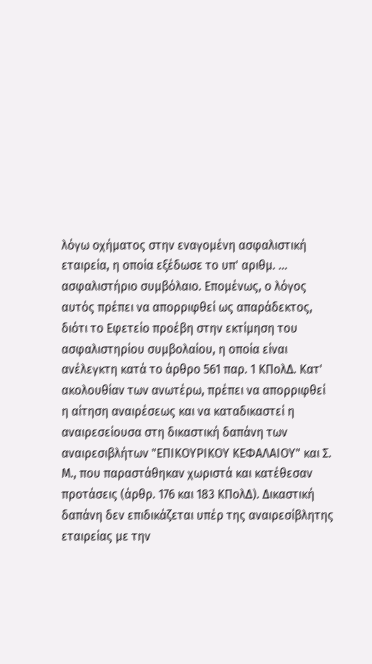λόγω οχήματος στην εναγομένη ασφαλιστική εταιρεία, η οποία εξέδωσε το υπ' αριθμ. ... ασφαλιστήριο συμβόλαιο. Επομένως, ο λόγος αυτός πρέπει να απορριφθεί ως απαράδεκτος, διότι το Εφετείο προέβη στην εκτίμηση του ασφαλιστηρίου συμβολαίου, η οποία είναι ανέλεγκτη κατά το άρθρο 561 παρ. 1 ΚΠολΔ. Κατ' ακολουθίαν των ανωτέρω, πρέπει να απορριφθεί η αίτηση αναιρέσεως και να καταδικαστεί η αναιρεσείουσα στη δικαστική δαπάνη των αναιρεσιβλήτων "ΕΠΙΚΟΥΡΙΚΟΥ ΚΕΦΑΛΑΙΟΥ" και Σ. Μ., που παραστάθηκαν χωριστά και κατέθεσαν προτάσεις (άρθρ. 176 και 183 ΚΠολΔ). Δικαστική δαπάνη δεν επιδικάζεται υπέρ της αναιρεσίβλητης εταιρείας με την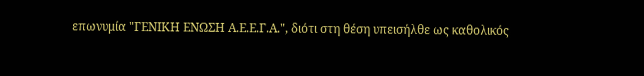επωνυμία "ΓΕΝΙΚΗ ΕΝΩΣΗ Α.Ε.Ε.Γ.Α.", διότι στη θέση υπεισήλθε ως καθολικός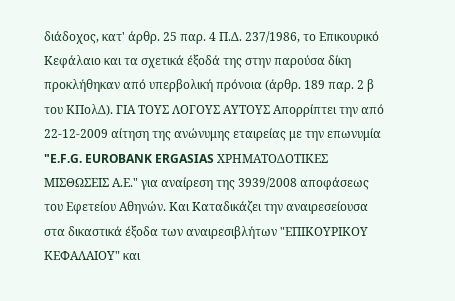διάδοχος, κατ' άρθρ. 25 παρ. 4 Π.Δ. 237/1986, το Επικουρικό Κεφάλαιο και τα σχετικά έξοδά της στην παρούσα δίκη προκλήθηκαν από υπερβολική πρόνοια (άρθρ. 189 παρ. 2 β του ΚΠολΔ). ΓΙΑ ΤΟΥΣ ΛΟΓΟΥΣ ΑΥΤΟΥΣ Απορρίπτει την από 22-12-2009 αίτηση της ανώνυμης εταιρείας με την επωνυμία "E.F.G. EUROBANK ERGASIAS ΧΡΗΜΑΤΟΔΟΤΙΚΕΣ ΜΙΣΘΩΣΕΙΣ Α.Ε." για αναίρεση της 3939/2008 αποφάσεως του Εφετείου Αθηνών. Και Καταδικάζει την αναιρεσείουσα στα δικαστικά έξοδα των αναιρεσιβλήτων "ΕΠΙΚΟΥΡΙΚΟΥ ΚΕΦΑΛΑΙΟΥ" και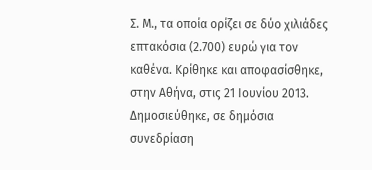Σ. Μ., τα οποία ορίζει σε δύο χιλιάδες επτακόσια (2.700) ευρώ για τον καθένα. Κρίθηκε και αποφασίσθηκε, στην Αθήνα, στις 21 Ιουνίου 2013. Δημοσιεύθηκε, σε δημόσια συνεδρίαση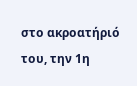στο ακροατήριό του, την 1η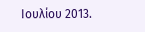Ιουλίου 2013.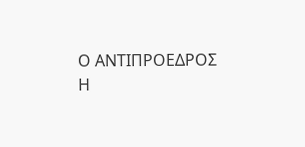Ο ΑΝΤΙΠΡΟΕΔΡΟΣ Η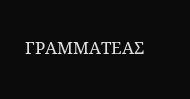ΓΡΑΜΜΑΤΕΑΣ